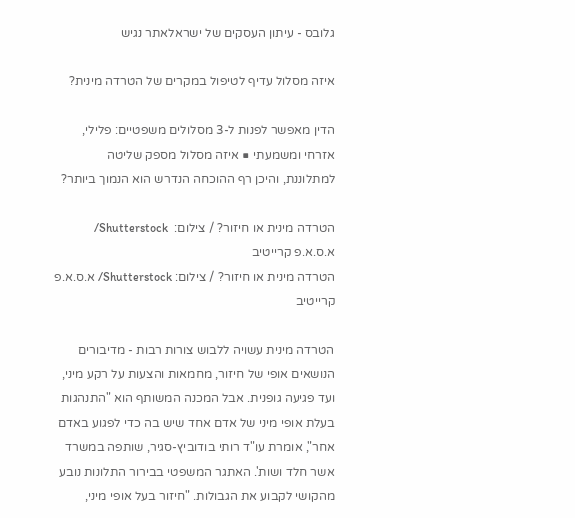גלובס - עיתון העסקים של ישראלאתר נגיש

איזה מסלול עדיף לטיפול במקרים של הטרדה מינית?

הדין מאפשר לפנות ל-3 מסלולים משפטיים: פלילי, אזרחי ומשמעתי ■ איזה מסלול מספק שליטה למתלוננת, והיכן רף ההוכחה הנדרש הוא הנמוך ביותר?

הטרדה מינית או חיזור? / צילום:  Shutterstock/ א.ס.א.פ קרייטיב
הטרדה מינית או חיזור? / צילום: Shutterstock/ א.ס.א.פ קרייטיב

הטרדה מינית עשויה ללבוש צורות רבות - מדיבורים הנושאים אופי של חיזור, מחמאות והצעות על רקע מיני, ועד פגיעה גופנית. אבל המכנה המשותף הוא "התנהגות בעלת אופי מיני של אדם אחד שיש בה כדי לפגוע באדם אחר", אומרת עו"ד רותי בודוביץ-סגיר, שותפה במשרד אשר חלד ושות'. האתגר המשפטי בבירור התלונות נובע מהקושי לקבוע את הגבולות. "חיזור בעל אופי מיני,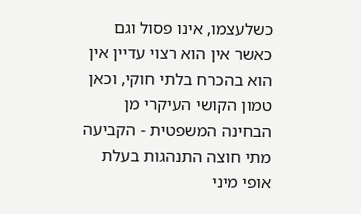כשלעצמו, אינו פסול וגם כאשר אין הוא רצוי עדיין אין הוא בהכרח בלתי חוקי, וכאן טמון הקושי העיקרי מן הבחינה המשפטית - הקביעה מתי חוצה התנהגות בעלת אופי מיני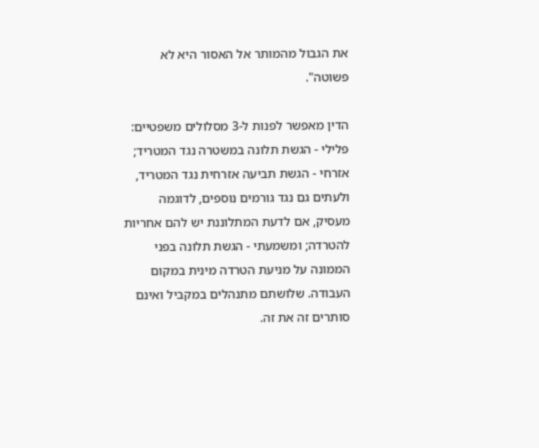את הגבול מהמותר אל האסור היא לא פשוטה".

הדין מאפשר לפנות ל-3 מסלולים משפטיים: פלילי - הגשת תלונה במשטרה נגד המטריד; אזרחי - הגשת תביעה אזרחית נגד המטריד, ולעתים גם נגד גורמים נוספים, לדוגמה מעסיק, אם לדעת המתלוננת יש להם אחריות להטרדה; ומשמעתי - הגשת תלונה בפני הממונה על מניעת הטרדה מינית במקום העבודה. שלושתם מתנהלים במקביל ואינם סותרים זה את זה.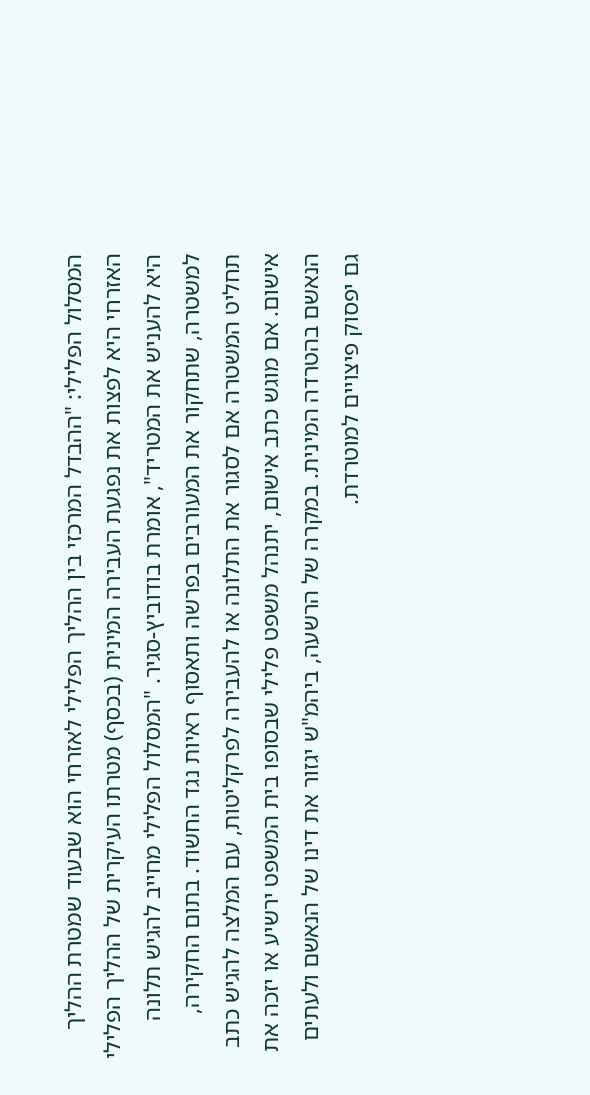המסלול הפלילי: "ההבדל המרכזי בין ההליך הפלילי לאזרחי הוא שבעוד שמטרת ההליך האזרחי היא לפצות את נפגעת העבירה המינית (בכסף) מטרתו העיקרית של ההליך הפלילי היא להעניש את המטריד", אומרת בודוביץ-סגיר. "המסלול הפלילי מחייב להגיש תלונה למשטרה, שתחקור את המעורבים בפרשה ותאסוף ראיות נגד החשוד. בתום החקירה, תחליט המשטרה אם לסגור את התלונה או להעבירה לפרקליטות, עם המלצה להגיש כתב אישום. אם מוגש כתב אישום, יתנהל משפט פלילי שבסופו בית המשפט ירשיע או יזכה את הנאשם בהטרדה המינית. במקרה של הרשעה, ביהמ"ש יגזור את דינו של הנאשם ולעתים גם יפסוק פיצויים למוטרדת.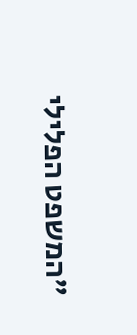"המשפט הפלילי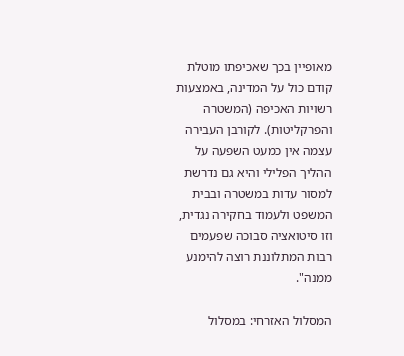מאופיין בכך שאכיפתו מוטלת קודם כול על המדינה, באמצעות רשויות האכיפה (המשטרה והפרקליטות). לקורבן העבירה עצמה אין כמעט השפעה על ההליך הפלילי והיא גם נדרשת למסור עדות במשטרה ובבית המשפט ולעמוד בחקירה נגדית, וזו סיטואציה סבוכה שפעמים רבות המתלוננת רוצה להימנע ממנה".

המסלול האזרחי: במסלול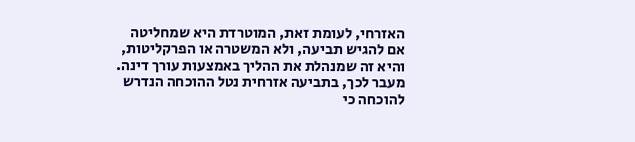האזרחי, לעומת זאת, המוטרדת היא שמחליטה אם להגיש תביעה, ולא המשטרה או הפרקליטות, והיא זה שמנהלת את ההליך באמצעות עורך דינה. מעבר לכך, בתביעה אזרחית נטל ההוכחה הנדרש להוכחה כי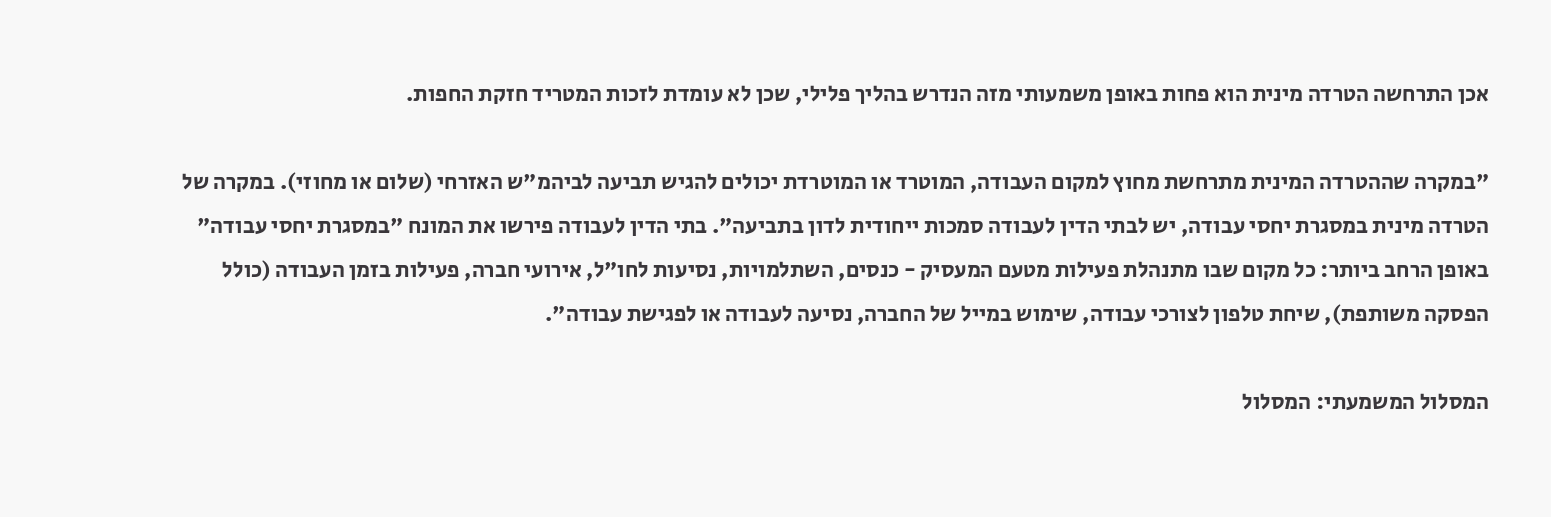אכן התרחשה הטרדה מינית הוא פחות באופן משמעותי מזה הנדרש בהליך פלילי, שכן לא עומדת לזכות המטריד חזקת החפות.

"במקרה שההטרדה המינית מתרחשת מחוץ למקום העבודה, המוטרד או המוטרדת יכולים להגיש תביעה לביהמ"ש האזרחי (שלום או מחוזי). במקרה של הטרדה מינית במסגרת יחסי עבודה, יש לבתי הדין לעבודה סמכות ייחודית לדון בתביעה". בתי הדין לעבודה פירשו את המונח "במסגרת יחסי עבודה" באופן הרחב ביותר: כל מקום שבו מתנהלת פעילות מטעם המעסיק - כנסים, השתלמויות, נסיעות לחו"ל, אירועי חברה, פעילות בזמן העבודה (כולל הפסקה משותפת), שיחת טלפון לצורכי עבודה, שימוש במייל של החברה, נסיעה לעבודה או לפגישת עבודה".

המסלול המשמעתי: המסלול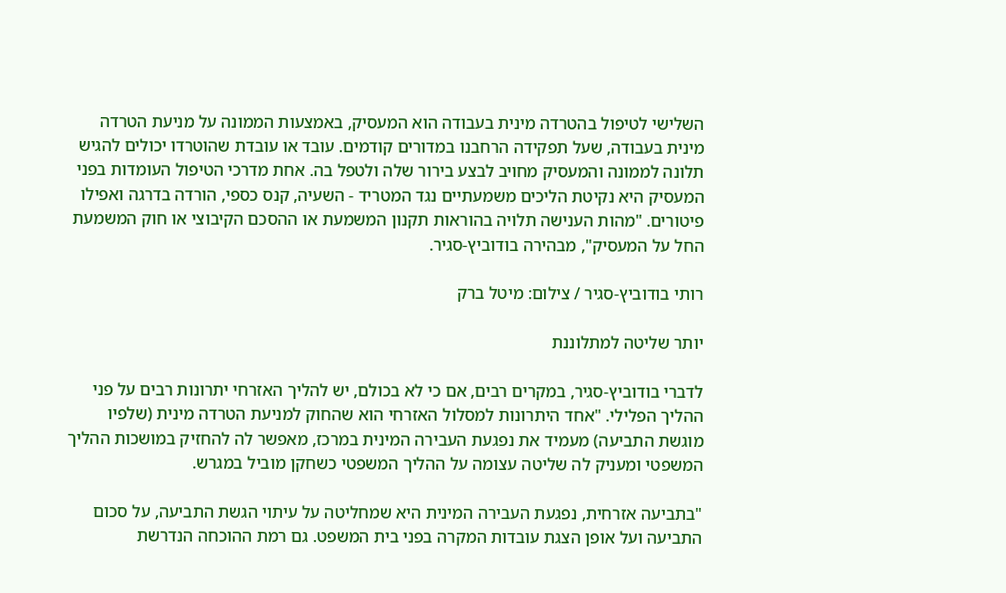השלישי לטיפול בהטרדה מינית בעבודה הוא המעסיק, באמצעות הממונה על מניעת הטרדה מינית בעבודה, שעל תפקידה הרחבנו במדורים קודמים. עובד או עובדת שהוטרדו יכולים להגיש תלונה לממונה והמעסיק מחויב לבצע בירור שלה ולטפל בה. אחת מדרכי הטיפול העומדות בפני המעסיק היא נקיטת הליכים משמעתיים נגד המטריד - השעיה, קנס כספי, הורדה בדרגה ואפילו פיטורים. "מהות הענישה תלויה בהוראות תקנון המשמעת או ההסכם הקיבוצי או חוק המשמעת החל על המעסיק", מבהירה בודוביץ-סגיר.

רותי בודוביץ-סגיר / צילום: מיטל ברק

יותר שליטה למתלוננת

לדברי בודוביץ-סגיר, במקרים רבים, אם כי לא בכולם, יש להליך האזרחי יתרונות רבים על פני ההליך הפלילי. "אחד היתרונות למסלול האזרחי הוא שהחוק למניעת הטרדה מינית (שלפיו מוגשת התביעה) מעמיד את נפגעת העבירה המינית במרכז, מאפשר לה להחזיק במושכות ההליך המשפטי ומעניק לה שליטה עצומה על ההליך המשפטי כשחקן מוביל במגרש.

"בתביעה אזרחית, נפגעת העבירה המינית היא שמחליטה על עיתוי הגשת התביעה, על סכום התביעה ועל אופן הצגת עובדות המקרה בפני בית המשפט. גם רמת ההוכחה הנדרשת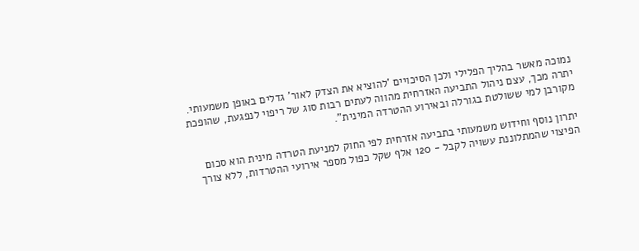נמוכה מאשר בהליך הפלילי ולכן הסיכויים 'להוציא את הצדק לאור' גדלים באופן משמעותי. יתרה מכך, עצם ניהול התביעה האזרחית מהווה לעתים רבות סוג של ריפוי לנפגעת, שהופכת מקורבן למי ששולטת בגורלה ובאירוע ההטרדה המינית".

יתרון נוסף וחידוש משמעותי בתביעה אזרחית לפי החוק למניעת הטרדה מינית הוא סכום הפיצוי שהמתלוננת עשויה לקבל - 120 אלף שקל כפול מספר אירועי ההטרדות, ללא צורך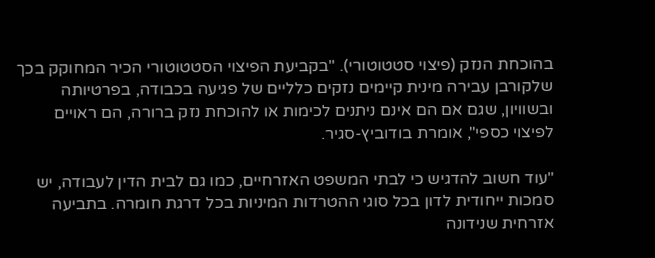בהוכחת הנזק (פיצוי סטטוטורי). "בקביעת הפיצוי הסטטוטורי הכיר המחוקק בכך שלקורבן עבירה מינית קיימים נזקים כלליים של פגיעה בכבודה, בפרטיותה ובשוויון, שגם אם הם אינם ניתנים לכימות או להוכחת נזק ברורה, הם ראויים לפיצוי כספי", אומרת בודוביץ-סגיר.

"עוד חשוב להדגיש כי לבתי המשפט האזרחיים, כמו גם לבית הדין לעבודה, יש סמכות ייחודית לדון בכל סוגי ההטרדות המיניות בכל דרגת חומרה. בתביעה אזרחית שנידונה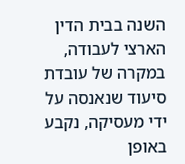השנה בבית הדין הארצי לעבודה, במקרה של עובדת סיעוד שנאנסה על ידי מעסיקה, נקבע באופן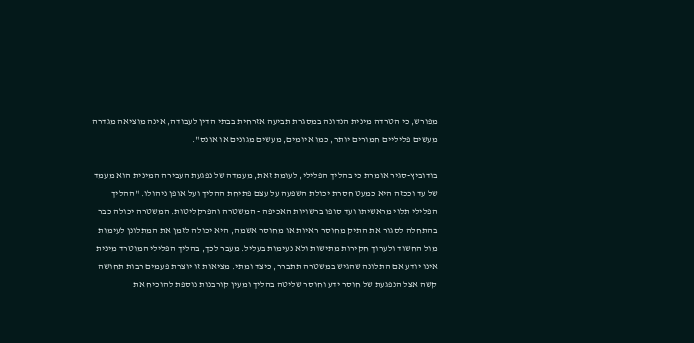מפורש, כי הטרדה מינית הנדונה במסגרת תביעה אזרחית בבתי הדין לעבודה, אינה מוציאה מגדרה מעשים פליליים חמורים יותר, כמו איומים, מעשים מגונים או אונס".

בודוביץ-סגיר אומרת כי בהליך הפלילי, לעומת זאת, מעמדה של נפגעת העבירה המינית הוא מעמד של עד וככזה היא כמעט חסרת יכולת השפעה על עצם פתיחת ההליך ועל אופן ניהולו. "ההליך הפלילי תלוי מראשיתו ועד סופו ברשויות האכיפה - המשטרה והפרקליטות. המשטרה יכולה כבר בהתחלה לסגור את התיק מחוסר ראיות או מחוסר אשמה, היא יכולה לזמן את המתלונן לעימות מול החשוד ולערוך חקירות מתישות ולא נעימות בעליל. מעבר לכך, בהליך הפלילי המוטרד מינית אינו יודע אם התלונה שהגיש במשטרה תתברר, כיצד ומתי. מציאות זו יוצרת פעמים רבות תחושה קשה אצל הנפגעת של חוסר ידע וחוסר שליטה בהליך ומעין קורבנות נוספת להוכיח את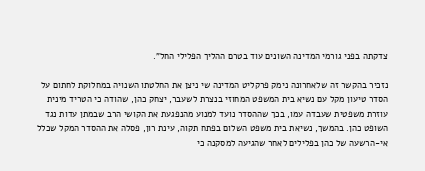צדקתה בפני גורמי המדינה השונים עוד בטרם ההליך הפלילי החל".

נזכיר בהקשר זה שלאחרונה נימק פרקליט המדינה שי ניצן את החלטתו השנויה במחלוקת לחתום על הסדר טיעון מקל עם נשיא בית המשפט המחוזי בנצרת לשעבר, יצחק כהן, שהודה כי הטריד מינית עוזרת משפטית שעבדה עמו, בכך שההסדר נועד למנוע מהנפגעת את הקושי הרב שבמתן עדות נגד השופט כהן. בהמשך, נשיאת בית משפט השלום בפתח תקוה, עינת רון, פסלה את ההסדר המקל שכלל אי-הרשעה של כהן בפלילים לאחר שהגיעה למסקנה כי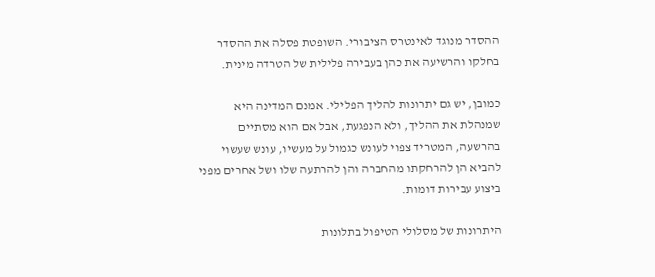ההסדר מנוגד לאינטרס הציבורי. השופטת פסלה את ההסדר בחלקו והרשיעה את כהן בעבירה פלילית של הטרדה מינית.

כמובן, יש גם יתרונות להליך הפלילי. אמנם המדינה היא שמנהלת את ההליך, ולא הנפגעת, אבל אם הוא מסתיים בהרשעה, המטריד צפוי לעונש כגמול על מעשיו, עונש שעשוי להביא הן להרחקתו מהחברה והן להרתעה שלו ושל אחרים מפני ביצוע עבירות דומות.

היתרונות של מסלולי הטיפול בתלונות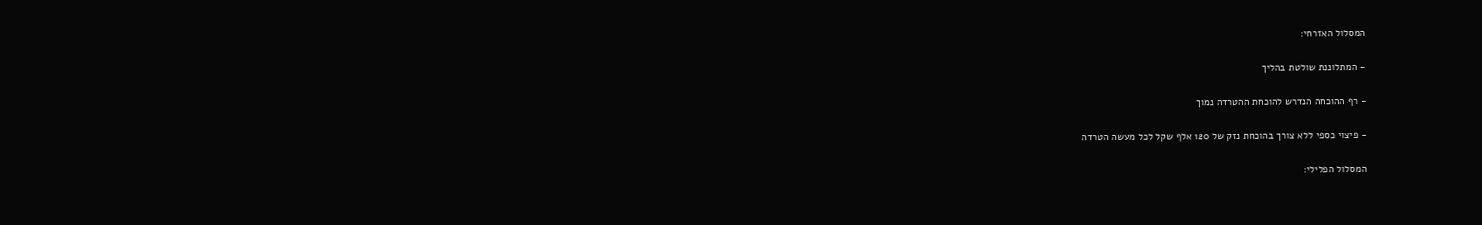המסלול האזרחי:

- המתלוננת שולטת בהליך

- רף ההוכחה הנדרש להוכחת ההטרדה נמוך

- פיצוי כספי ללא צורך בהוכחת נזק של 120 אלף שקל לכל מעשה הטרדה

המסלול הפלילי: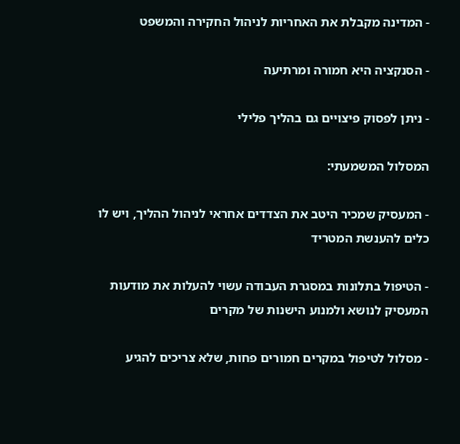- המדינה מקבלת את האחריות לניהול החקירה והמשפט

- הסנקציה היא חמורה ומרתיעה

- ניתן לפסוק פיצויים גם בהליך פלילי

המסלול המשמעתי:

- המעסיק שמכיר היטב את הצדדים אחראי לניהול ההליך, ויש לו כלים להענשת המטריד

- הטיפול בתלונות במסגרת העבודה עשוי להעלות את מודעות המעסיק לנושא ולמנוע הישנות של מקרים

- מסלול לטיפול במקרים חמורים פחות, שלא צריכים להגיע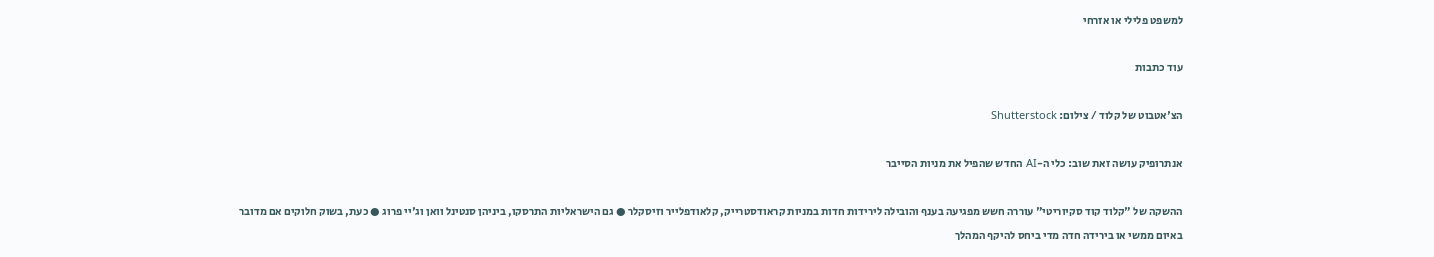למשפט פלילי או אזרחי

עוד כתבות

הצ'אטבוט של קלוד / צילום: Shutterstock

אנתרופיק עושה זאת שוב: כלי ה-AI החדש שהפיל את מניות הסייבר

ההשקה של "קלוד קוד סקיוריטי" עוררה חשש מפגיעה בענף והובילה לירידות חדות במניות קראודסטרייק, קלאודפלייר וזיסקלר ● גם הישראליות התרסקו, ביניהן סנטינל וואן וג'יי פרוג ● כעת, בשוק חלוקים אם מדובר באיום ממשי או בירידה חדה מדי ביחס להיקף המהלך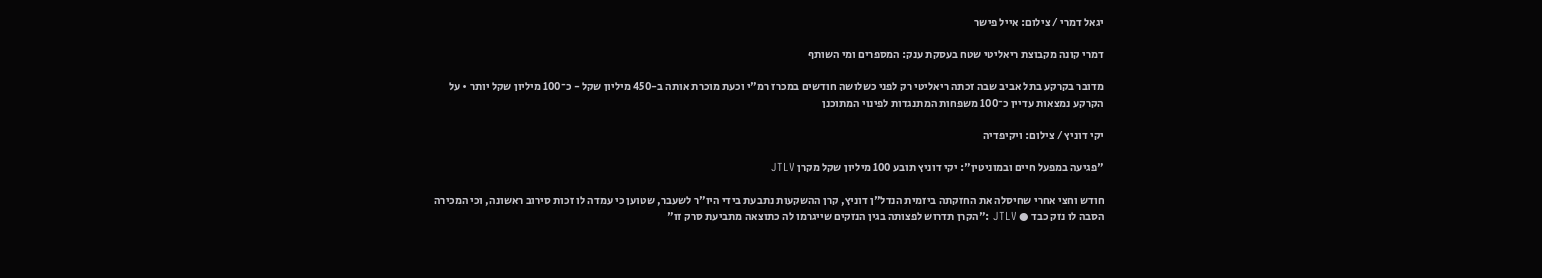יגאל דמרי / צילום: אייל פישר

דמרי קונה מקבוצת ריאליטי שטח בעסקת ענק: המספרים ומי השותף

מדובר בקרקע בתל אביב שבה זכתה ריאליטי רק לפני כשלושה חודשים במכרז רמ"י וכעת מוכרת אותה ב-450 מיליון שקל - כ־100 מיליון שקל יותר • על הקרקע נמצאות עדיין כ־100 משפחות המתנגדות לפינוי המתוכנן

יקי דוניץ / צילום: ויקיפדיה

"פגיעה במפעל חיים ובמוניטין": יקי דוניץ תובע 100 מיליון שקל מקרן JTLV

חודש וחצי אחרי שחיסלה את החזקתה ביזמית הנדל"ן דוניץ, קרן ההשקעות נתבעת בידי היו"ר לשעבר, שטוען כי עמדה לו זכות סירוב ראשונה, וכי המכירה הסבה לו נזק כבד ● JTLV :"הקרן תדרוש לפצותה בגין הנזקים שייגרמו לה כתוצאה מתביעת סרק זו"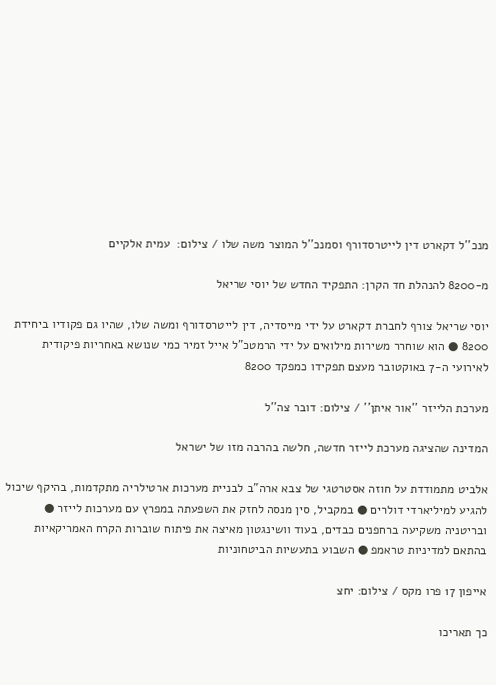מנכ''ל דקארט דין לייטרסדורף וסמנכ''ל המוצר משה שלו / צילום:  עמית אלקיים

מ-8200 להנהלת חד הקרן: התפקיד החדש של יוסי שריאל

יוסי שריאל צורף לחברת דקארט על ידי מייסדיה, דין לייטרסדורף ומשה שלו, שהיו גם פקודיו ביחידת 8200 ● הוא שוחרר משירות מילואים על ידי הרמטכ"ל אייל זמיר כמי שנושא באחריות פיקודית לאירועי ה-7 באוקטובר מעצם תפקידו כמפקד 8200

מערכת הלייזר ''אור איתן'' / צילום: דובר צה''ל

המדינה שהציגה מערכת לייזר חדשה, חלשה בהרבה מזו של ישראל

אלביט מתמודדת על חוזה אסטרטגי של צבא ארה"ב לבניית מערכות ארטילריה מתקדמות, בהיקף שיכול להגיע למיליארדי דולרים ● במקביל, סין מנסה לחזק את השפעתה במפרץ עם מערכות לייזר ● ובריטניה משקיעה ברחפנים כבדים, בעוד וושינגטון מאיצה את פיתוח שוברות הקרח האמריקאיות בהתאם למדיניות טראמפ ● השבוע בתעשיות הביטחוניות

אייפון 17 פרו מקס / צילום: יחצ

כך תאריכו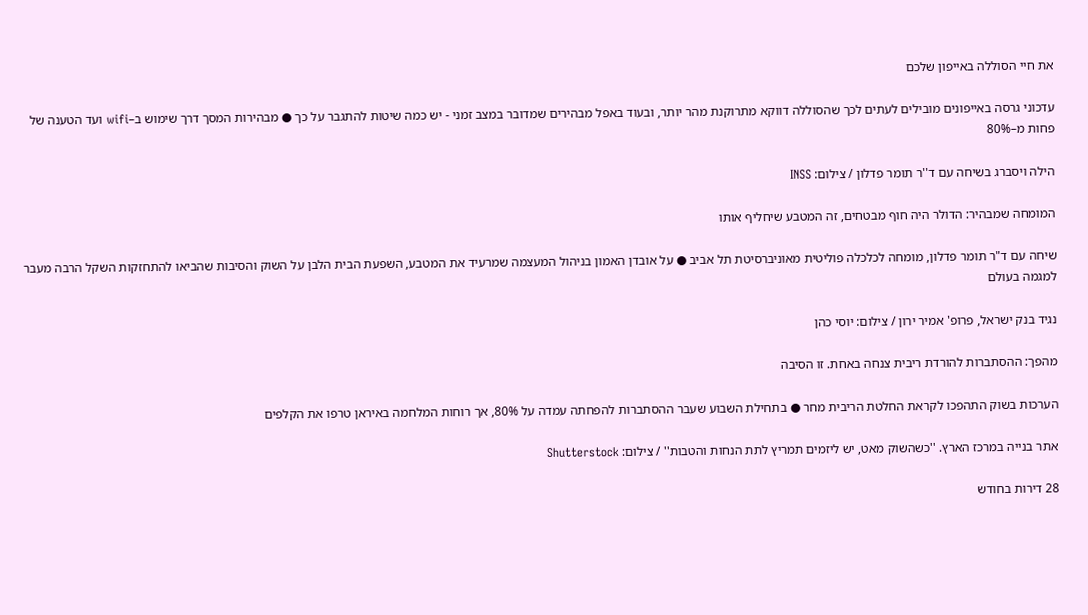את חיי הסוללה באייפון שלכם

עדכוני גרסה באייפונים מובילים לעתים לכך שהסוללה דווקא מתרוקנת מהר יותר, ובעוד באפל מבהירים שמדובר במצב זמני - יש כמה שיטות להתגבר על כך ● מבהירות המסך דרך שימוש ב–wifi ועד הטענה של פחות מ–80%

הילה ויסברג בשיחה עם ד''ר תומר פדלון / צילום: INSS

המומחה שמבהיר: הדולר היה חוף מבטחים, זה המטבע שיחליף אותו

שיחה עם ד"ר תומר פדלון, מומחה לכלכלה פוליטית מאוניברסיטת תל אביב ● על אובדן האמון בניהול המעצמה שמרעיד את המטבע, השפעת הבית הלבן על השוק והסיבות שהביאו להתחזקות השקל הרבה מעבר למגמה בעולם

נגיד בנק ישראל, פרופ' אמיר ירון / צילום: יוסי כהן

מהפך: ההסתברות להורדת ריבית צנחה באחת. זו הסיבה

הערכות בשוק התהפכו לקראת החלטת הריבית מחר ● בתחילת השבוע שעבר ההסתברות להפחתה עמדה על 80%, אך רוחות המלחמה באיראן טרפו את הקלפים

אתר בנייה במרכז הארץ. ''כשהשוק מאט, יש ליזמים תמריץ לתת הנחות והטבות'' / צילום: Shutterstock

28 דירות בחודש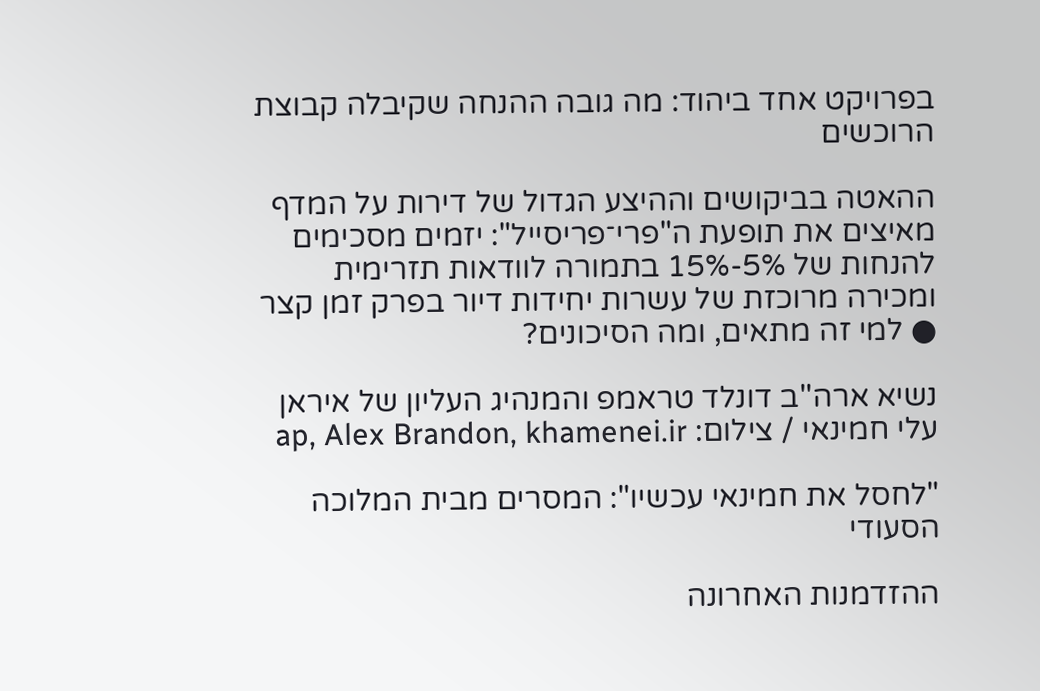בפרויקט אחד ביהוד: מה גובה ההנחה שקיבלה קבוצת הרוכשים

ההאטה בביקושים וההיצע הגדול של דירות על המדף מאיצים את תופעת ה"פרי־פריסייל": יזמים מסכימים להנחות של 5%-15% בתמורה לוודאות תזרימית ומכירה מרוכזת של עשרות יחידות דיור בפרק זמן קצר ● למי זה מתאים, ומה הסיכונים?

נשיא ארה''ב דונלד טראמפ והמנהיג העליון של איראן עלי חמינאי / צילום: ap, Alex Brandon, khamenei.ir

"לחסל את חמינאי עכשיו": המסרים מבית המלוכה הסעודי

ההזדמנות האחרונה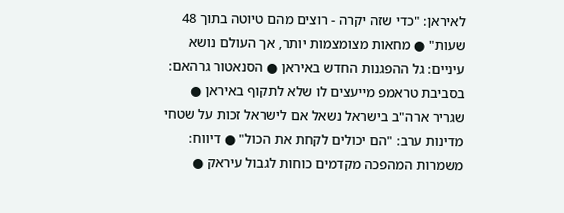לאיראן: "כדי שזה יקרה - רוצים מהם טיוטה בתוך 48 שעות" ● מחאות מצומצמות יותר, אך העולם נושא עיניים: גל ההפגנות החדש באיראן ● הסנאטור גרהאם: בסביבת טראמפ מייעצים לו שלא לתקוף באיראן ● שגריר ארה"ב בישראל נשאל אם לישראל זכות על שטחי מדינות ערב: "הם יכולים לקחת את הכול" ● דיווח: משמרות המהפכה מקדמים כוחות לגבול עיראק ●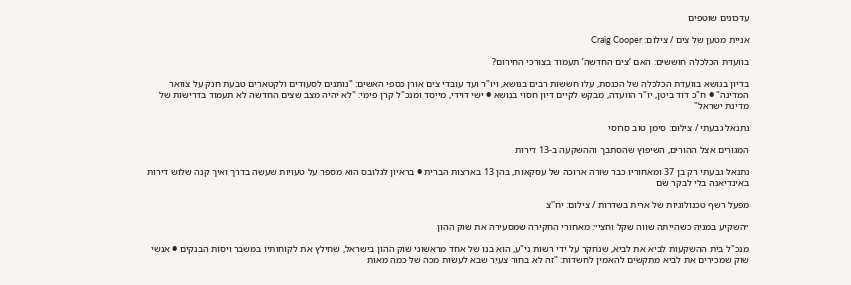עדכונים שוטפים

אניית מטען של צים / צילום: Craig Cooper

בוועדת הכלכלה חוששים: האם ‘צים החדשה’ תעמוד בצורכי החירום?

בדיון בנושא בוועדת הכלכלה של הכנסת, עלו חששות רבים בנושא, ויו"ר ועד עובדי צים אורן כספי האשים: "נותנים לסעודים ולקטארים טבעת חנק על צוואר המדינה" ● ח"כ דוד ביטן, יו"ר הוועדה, מבקש לקיים דיון חסוי בנושא ● ישי דוידי, מייסד ומנכ"ל קרן פימי: "לא יהיה מצב שצים החדשה לא תעמוד בדרישות של מדינת ישראל"

נתנאל גבעתי / צילום: סימן טוב סרוסי

המגורים אצל ההורים, השיפוץ שהסתבך וההשקעה ב-13 דירות

נתנאל גבעתי רק בן 37 ומאחוריו כבר שורה ארוכה של עסקאות, בהן 13 בארצות הברית ● בראיון לגלובס הוא מספר על טעויות שעשה בדרך ואיך קנה שלוש דירות באינדיאנה בלי לבקר שם

מפעל רשף טכנולוגיות של ארית בשדרות / צילום: יח''צ

״השקיע במניה כשהייתה שווה שקל וחצי״: מאחורי החקירה שמסעירה את שוק ההון

מנכ"ל בית ההשקעות לביא את לביא, שנחקר על ידי רשות ני"ע, הוא בנו של אחד מראשוני שוק ההון בישראל, שחילץ את לקוחותיו במשבר ויסות הבנקים ● אנשי שוק שמכירים את לביא מתקשים להאמין לחשדות: "זה לא בחור צעיר שבא לעשות מכה של כמה מאות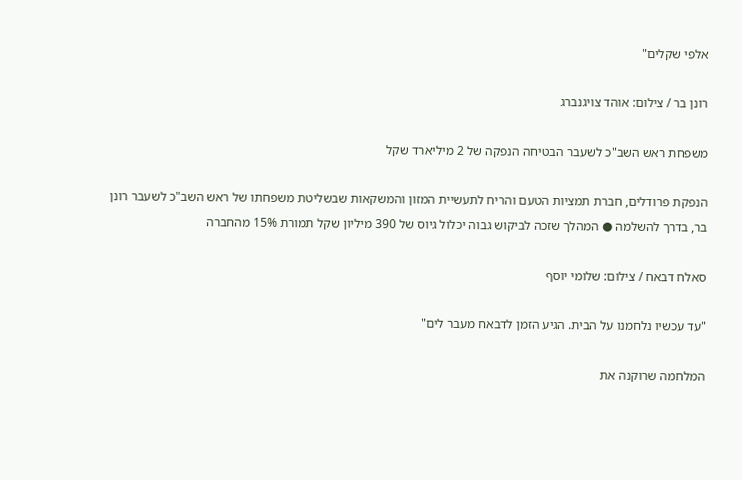אלפי שקלים"

רונן בר / צילום: אוהד צויגנברג

משפחת ראש השב"כ לשעבר הבטיחה הנפקה של 2 מיליארד שקל

הנפקת פרודלים, חברת תמציות הטעם והריח לתעשיית המזון והמשקאות שבשליטת משפחתו של ראש השב"כ לשעבר רונן בר, בדרך להשלמה ● המהלך שזכה לביקוש גבוה יכלול גיוס של 390 מיליון שקל תמורת 15% מהחברה

סאלח דבאח / צילום: שלומי יוסף

"עד עכשיו נלחמנו על הבית. הגיע הזמן לדבאח מעבר לים"

המלחמה שרוקנה את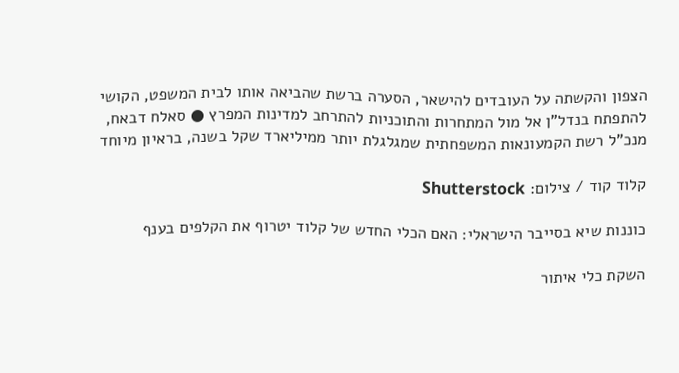הצפון והקשתה על העובדים להישאר, הסערה ברשת שהביאה אותו לבית המשפט, הקושי להתפתח בנדל"ן אל מול המתחרות והתוכניות להתרחב למדינות המפרץ ● סאלח דבאח, מנכ"ל רשת הקמעונאות המשפחתית שמגלגלת יותר ממיליארד שקל בשנה, בראיון מיוחד

קלוד קוד / צילום: Shutterstock

כוננות שיא בסייבר הישראלי: האם הכלי החדש של קלוד יטרוף את הקלפים בענף

השקת כלי איתור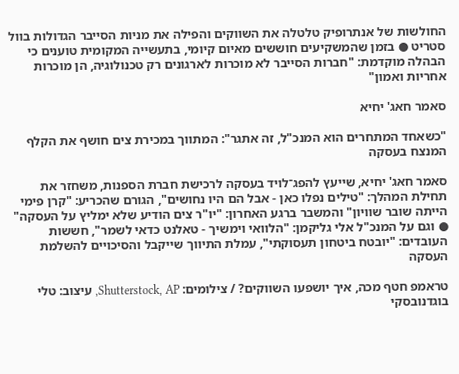החולשות של אנתרופיק טלטלה את השווקים והפילה את מניות הסייבר הגדולות בוול סטריט ● בזמן שהמשקיעים חוששים מאיום קיומי, בתעשייה המקומית טוענים כי הבהלה מוקדמת: "חברות הסייבר לא מוכרות לארגונים רק טכנולוגיה, הן מוכרות אחריות ואמון"

סאמר חאג' יחיא

"כשאחד המתחרים הוא המנכ"ל, זה אתגר": המתווך במכירת צים חושף את הקלף המנצח בעסקה

סאמר חאג' יחיא, שייעץ להפג־לויד בעסקה לרכישת חברת הספנות, משחזר את תחילת המהלך: "טילים נפלו כאן - אבל הם היו נחושים", הגורם שהכריע: "קרן פימי הייתה שובר שוויון" והמשבר ברגע האחרון: "יו"ר צים הודיע שלא ימליץ על העסקה" ● וגם על המנכ"ל אלי גליקמן: "הלוואי וימשיך - טאלנט כדאי לשמר", חששות העובדים: "יובטח ביטחון תעסוקתי", עמלת התיווך שייקבל והסיכויים להשלמת העסקה

טראמפ חטף מכה, איך יושפעו השווקים? / צילומים: Shutterstock, AP, עיצוב: טלי בוגדנובסקי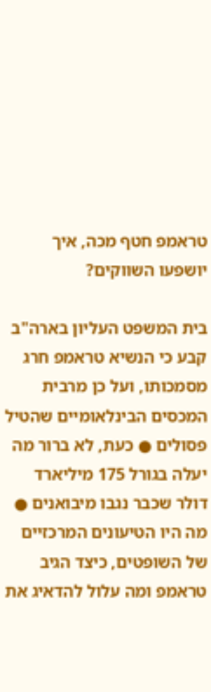טראמפ חטף מכה, איך יושפעו השווקים?

בית המשפט העליון בארה"ב קבע כי הנשיא טראמפ חרג מסמכותו, ועל כן מרבית המכסים הבינלאומיים שהטיל פסולים ● כעת, לא ברור מה יעלה בגורל 175 מיליארד דולר שכבר נגבו מיבואנים ● מה היו הטיעונים המרכזיים של השופטים, כיצד הגיב טראמפ ומה עלול להדאיג את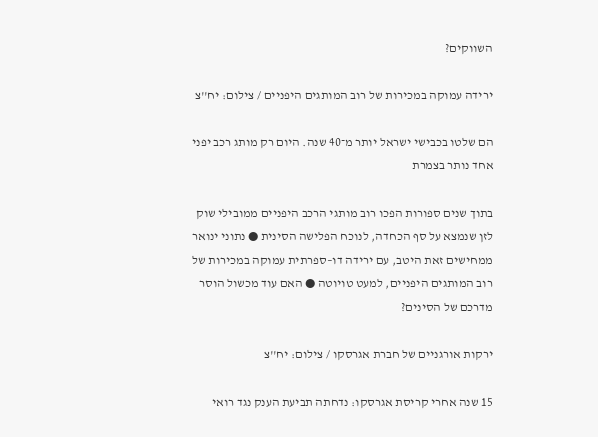השווקים?

ירידה עמוקה במכירות של רוב המותגים היפניים / צילום: יח''צ

הם שלטו בכבישי ישראל יותר מ־40 שנה. היום רק מותג רכב יפני אחד נותר בצמרת

בתוך שנים ספורות הפכו רוב מותגי הרכב היפניים ממובילי שוק לזן שנמצא על סף הכחדה, לנוכח הפלישה הסינית ● נתוני ינואר ממחישים זאת היטב, עם ירידה דו–ספרתית עמוקה במכירות של רוב המותגים היפניים, למעט טויוטה ● האם עוד מכשול הוסר מדרכם של הסינים?

ירקות אורגניים של חברת אגרסקו / צילום: יח''צ

15 שנה אחרי קריסת אגרסקו: נדחתה תביעת הענק נגד רואי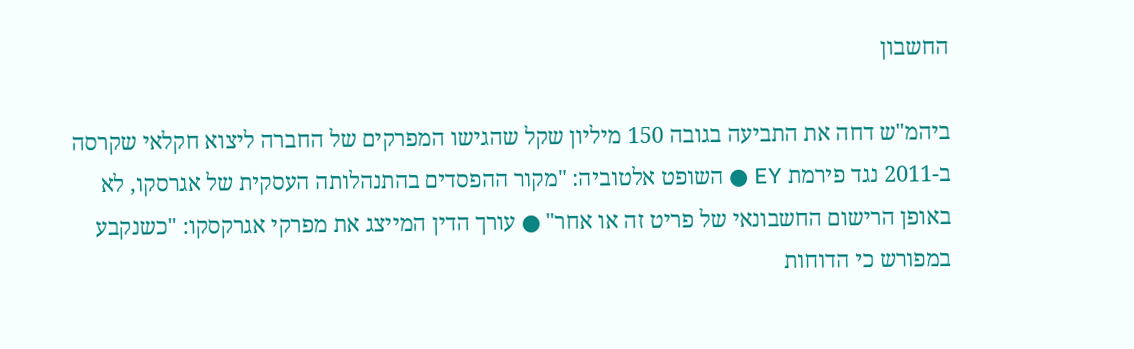החשבון

ביהמ"ש דחה את התביעה בגובה 150 מיליון שקל שהגישו המפרקים של החברה ליצוא חקלאי שקרסה ב-2011 נגד פירמת EY ● השופט אלטוביה: "מקור ההפסדים בהתנהלותה העסקית של אגרסקו, לא באופן הרישום החשבונאי של פריט זה או אחר" ● עורך הדין המייצג את מפרקי אגרקסקו: "כשנקבע במפורש כי הדוחות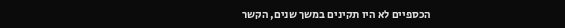הכספיים לא היו תקינים במשך שנים, הקשר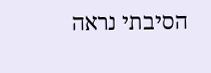הסיבתי נראה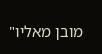מובן מאליו"